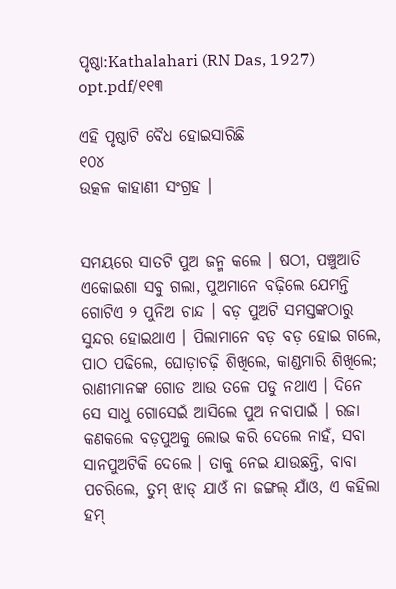ପୃଷ୍ଠା:Kathalahari (RN Das, 1927) opt.pdf/୧୧୩

ଏହି ପୃଷ୍ଠାଟି ବୈଧ ହୋଇସାରିଛି
୧୦୪
ଉତ୍କଳ କାହାଣୀ ସଂଗ୍ରହ ।


ସମୟରେ ସାତଟି ପୁଅ ଜନ୍ମ କଲେ । ଷଠୀ, ପଞ୍ଚୁଆତି ଏକୋଇଶା ସବୁ ଗଲା, ପୁଅମାନେ ବଢ଼ିଲେ ଯେମନ୍ତି ଗୋଟିଏ ୨ ପୁନିଅ ଚାନ୍ଦ । ବଡ଼ ପୁଅଟି ସମସ୍ତଙ୍କଠାରୁ ସୁନ୍ଦର ହୋଇଥାଏ । ପିଲାମାନେ ବଡ଼ ବଡ଼ ହୋଇ ଗଲେ, ପାଠ ପଢିଲେ, ଘୋଡ଼ାଚଢ଼ି ଶିଖିଲେ, କାଣ୍ଡମାରି ଶିଖିଲେ; ରାଣୀମାନଙ୍କ ଗୋଡ ଆଉ ତଳେ ପଡୁ ନଥାଏ । ଦିନେ ସେ ସାଧୁ ଗୋସେଇଁ ଆସିଲେ ପୁଅ ନବାପାଇଁ । ରଜା କଣକଲେ ବଡ଼ପୁଅକୁ ଲୋଭ କରି ଦେଲେ ନାହଁ, ସବା ସାନପୁଅଟିକି ଦେଲେ । ତାକୁ ନେଇ ଯାଉଛନ୍ତି, ବାବା ପଚରିଲେ, ତୁମ୍ ଝାଡ୍ ଯାଓଁ ନା ଜଙ୍ଗଲ୍ ଯାଁଓ, ଏ କହିଲା ହମ୍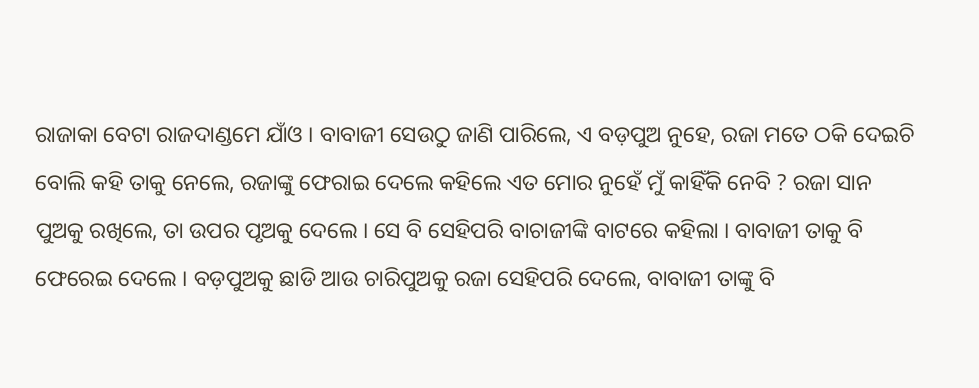ରାଜାକା ବେଟା ରାଜଦାଣ୍ଡମେ ଯାଁଓ । ବାବାଜୀ ସେଉଠୁ ଜାଣି ପାରିଲେ, ଏ ବଡ଼ପୁଅ ନୁହେ, ରଜା ମତେ ଠକି ଦେଇଚି ବୋଲି କହି ତାକୁ ନେଲେ, ରଜାଙ୍କୁ ଫେରାଇ ଦେଲେ କହିଲେ ଏତ ମୋର ନୁହେଁ ମୁଁ କାହିଁକି ନେବି ? ରଜା ସାନ ପୁଅକୁ ରଖିଲେ, ତା ଉପର ପୃଅକୁ ଦେଲେ । ସେ ବି ସେହିପରି ବାଚାଜୀଙ୍କି ବାଟରେ କହିଲା । ବାବାଜୀ ତାକୁ ବି ଫେରେଇ ଦେଲେ । ବଡ଼ପୁଅକୁ ଛାଡି ଆଉ ଚାରିପୁଅକୁ ରଜା ସେହିପରି ଦେଲେ, ବାବାଜୀ ତାଙ୍କୁ ବି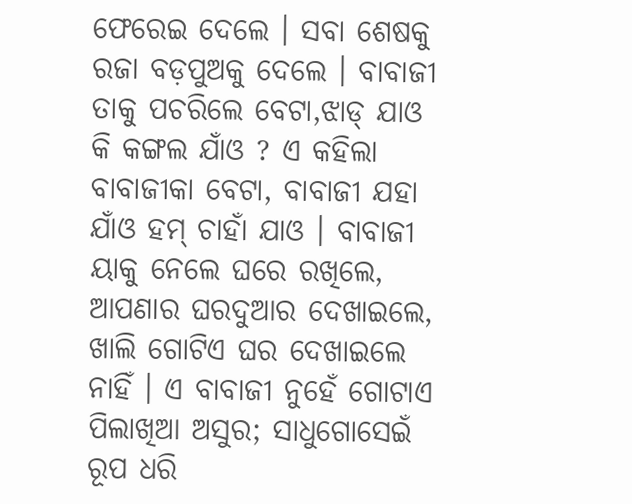ଫେରେଇ ଦେଲେ । ସବା ଶେଷକୁ ରଜା ବଡ଼ପୁଅକୁ ଦେଲେ । ବାବାଜୀ ତାକୁ ପଚରିଲେ ବେଟା,ଝାଡ୍ ଯାଓ କି କଙ୍ଗଲ ଯାଁଓ ? ଏ କହିଲା ବାବାଜୀକା ବେଟା, ବାବାଜୀ ଯହା ଯାଁଓ ହମ୍ ଚାହାଁ ଯାଓ । ବାବାଜୀ ୟାକୁ ନେଲେ ଘରେ ରଖିଲେ, ଆପଣାର ଘରଦୁଆର ଦେଖାଇଲେ, ଖାଲି ଗୋଟିଏ ଘର ଦେଖାଇଲେ ନାହିଁ । ଏ ବାବାଜୀ ନୁହେଁ ଗୋଟାଏ ପିଲାଖିଆ ଅସୁର; ସାଧୁଗୋସେଇଁ ରୂପ ଧରି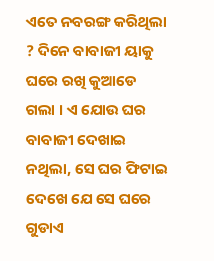ଏତେ ନବରଙ୍ଗ କରିଥିଲା ? ଦିନେ ବାବାଜୀ ୟାକୁ ଘରେ ରଖି କୁଆଡେ ଗଲା । ଏ ଯୋଉ ଘର ବାବାଜୀ ଦେଖାଇ ନଥିଲା, ସେ ଘର ଫିଟାଇ ଦେଖେ ଯେ ସେ ଘରେ ଗୁଡାଏ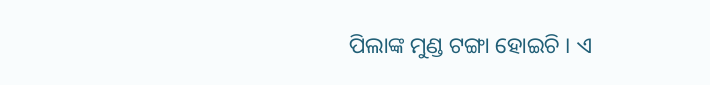ପିଲାଙ୍କ ମୁଣ୍ଡ ଟଙ୍ଗା ହୋଇଚି । ଏ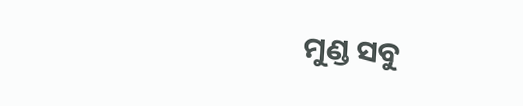ମୁଣ୍ଡ ସବୁ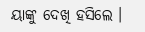ୟାଙ୍କୁ ଦେଖି ହସିଲେ ।